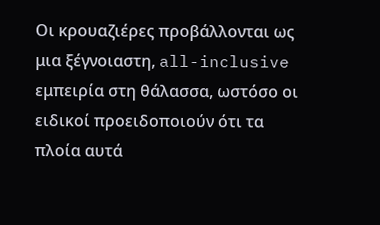Οι κρουαζιέρες προβάλλονται ως μια ξέγνοιαστη, all-inclusive εμπειρία στη θάλασσα, ωστόσο οι ειδικοί προειδοποιούν ότι τα πλοία αυτά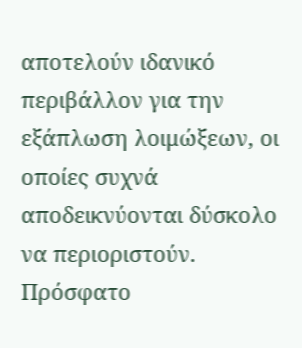αποτελούν ιδανικό περιβάλλον για την εξάπλωση λοιμώξεων, οι οποίες συχνά αποδεικνύονται δύσκολο να περιοριστούν.
Πρόσφατο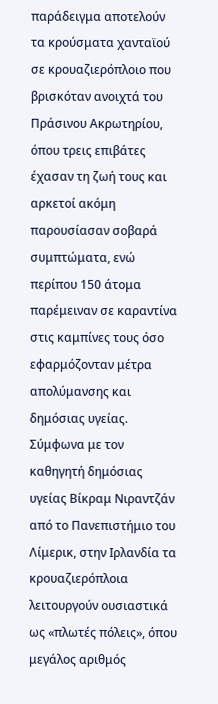παράδειγμα αποτελούν τα κρούσματα χανταϊού σε κρουαζιερόπλοιο που βρισκόταν ανοιχτά του Πράσινου Ακρωτηρίου, όπου τρεις επιβάτες έχασαν τη ζωή τους και αρκετοί ακόμη παρουσίασαν σοβαρά συμπτώματα, ενώ περίπου 150 άτομα παρέμειναν σε καραντίνα στις καμπίνες τους όσο εφαρμόζονταν μέτρα απολύμανσης και δημόσιας υγείας.
Σύμφωνα με τον καθηγητή δημόσιας υγείας Βίκραμ Νιραντζάν από το Πανεπιστήμιο του Λίμερικ, στην Ιρλανδία τα κρουαζιερόπλοια λειτουργούν ουσιαστικά ως «πλωτές πόλεις», όπου μεγάλος αριθμός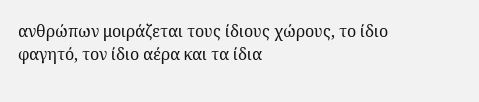ανθρώπων μοιράζεται τους ίδιους χώρους, το ίδιο φαγητό, τον ίδιο αέρα και τα ίδια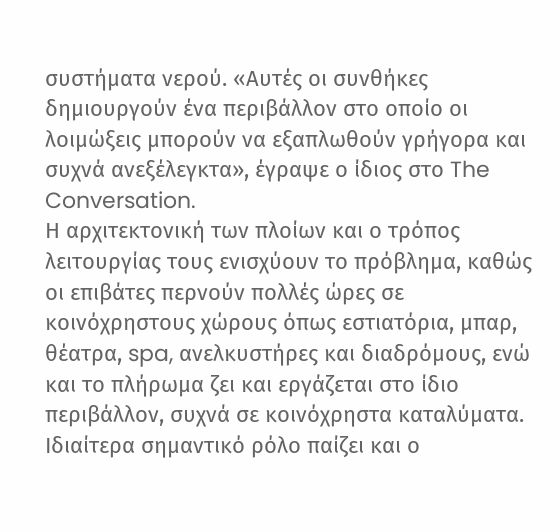συστήματα νερού. «Αυτές οι συνθήκες δημιουργούν ένα περιβάλλον στο οποίο οι λοιμώξεις μπορούν να εξαπλωθούν γρήγορα και συχνά ανεξέλεγκτα», έγραψε ο ίδιος στο The Conversation.
Η αρχιτεκτονική των πλοίων και ο τρόπος λειτουργίας τους ενισχύουν το πρόβλημα, καθώς οι επιβάτες περνούν πολλές ώρες σε κοινόχρηστους χώρους όπως εστιατόρια, μπαρ, θέατρα, spa, ανελκυστήρες και διαδρόμους, ενώ και το πλήρωμα ζει και εργάζεται στο ίδιο περιβάλλον, συχνά σε κοινόχρηστα καταλύματα.
Ιδιαίτερα σημαντικό ρόλο παίζει και ο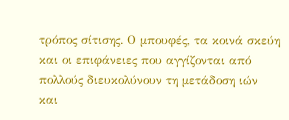τρόπος σίτισης. Ο μπουφές, τα κοινά σκεύη και οι επιφάνειες που αγγίζονται από πολλούς διευκολύνουν τη μετάδοση ιών και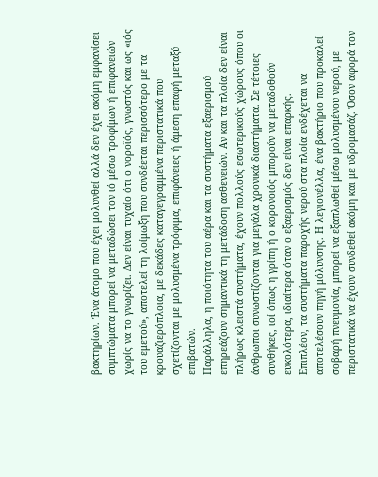βακτηρίων. Ένα άτομο που έχει μολυνθεί αλλά δεν έχει ακόμη εμφανίσει συμπτώματα μπορεί να μεταδώσει τον ιό μέσω τροφίμων ή επιφανειών χωρίς να το γνωρίζει. Δεν είναι τυχαίο ότι ο νοροϊός, γνωστός και ως «ιός του εμετού», αποτελεί τη λοίμωξη που συνδέεται περισσότερο με τα κρουαζιερόπλοια, με δεκάδες καταγεγραμμένα περιστατικά που σχετίζονται με μολυσμένα τρόφιμα, επιφάνειες ή άμεση επαφή μεταξύ επιβατών.
Παράλληλα, η ποιότητα του αέρα και τα συστήματα εξαερισμού επηρεάζουν σημαντικά τη μετάδοση ασθενειών. Αν και τα πλοία δεν είναι πλήρως κλειστά συστήματα, έχουν πολλούς εσωτερικούς χώρους όπου οι άνθρωποι συνωστίζονται για μεγάλα χρονικά διαστήματα. Σε τέτοιες συνθήκες, ιοί όπως η γρίπη ή ο κορονοιός μπορούν να μεταδοθούν ευκολότερα, ιδιαίτερα όταν ο εξαερισμός δεν είναι επαρκής.
Επιπλέον, τα συστήματα παροχής νερού στα πλοία ενδέχεται να αποτελέσουν πηγή μόλυνσης. Η λεγιονέλλα, ένα βακτήριο που προκαλεί σοβαρή πνευμονία, μπορεί να εξαπλωθεί μέσω μολυσμένου νερού, με περιστατικά να έχουν συνδεθεί ακόμη και με υδρομασάζ. Όσον αφορά τον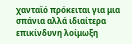χανταϊό πρόκειται για μια σπάνια αλλά ιδιαίτερα επικίνδυνη λοίμωξη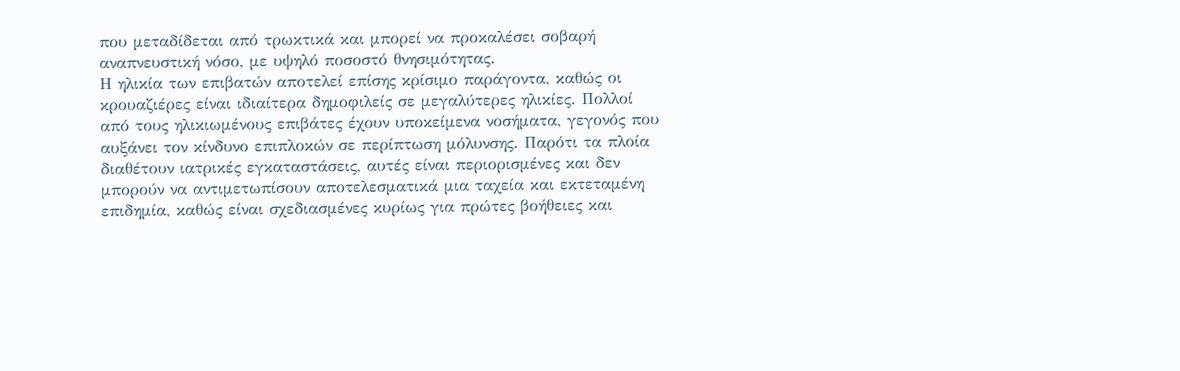που μεταδίδεται από τρωκτικά και μπορεί να προκαλέσει σοβαρή αναπνευστική νόσο, με υψηλό ποσοστό θνησιμότητας.
Η ηλικία των επιβατών αποτελεί επίσης κρίσιμο παράγοντα, καθώς οι κρουαζιέρες είναι ιδιαίτερα δημοφιλείς σε μεγαλύτερες ηλικίες. Πολλοί από τους ηλικιωμένους επιβάτες έχουν υποκείμενα νοσήματα, γεγονός που αυξάνει τον κίνδυνο επιπλοκών σε περίπτωση μόλυνσης. Παρότι τα πλοία διαθέτουν ιατρικές εγκαταστάσεις, αυτές είναι περιορισμένες και δεν μπορούν να αντιμετωπίσουν αποτελεσματικά μια ταχεία και εκτεταμένη επιδημία, καθώς είναι σχεδιασμένες κυρίως για πρώτες βοήθειες και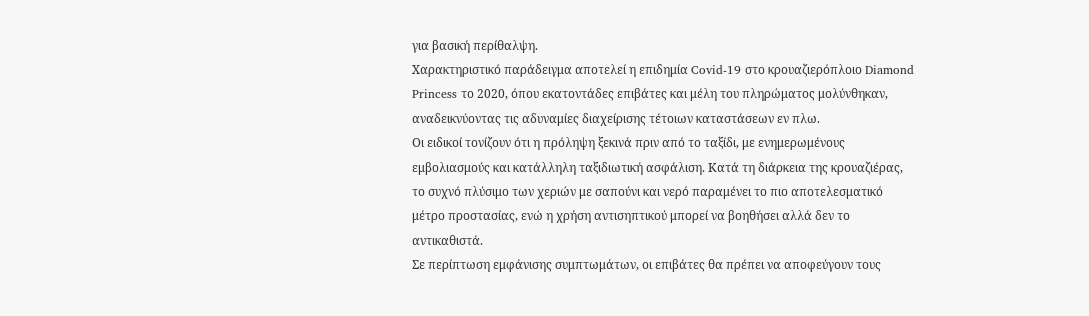για βασική περίθαλψη.
Χαρακτηριστικό παράδειγμα αποτελεί η επιδημία Covid-19 στο κρουαζιερόπλοιο Diamond Princess το 2020, όπου εκατοντάδες επιβάτες και μέλη του πληρώματος μολύνθηκαν, αναδεικνύοντας τις αδυναμίες διαχείρισης τέτοιων καταστάσεων εν πλω.
Οι ειδικοί τονίζουν ότι η πρόληψη ξεκινά πριν από το ταξίδι, με ενημερωμένους εμβολιασμούς και κατάλληλη ταξιδιωτική ασφάλιση. Κατά τη διάρκεια της κρουαζιέρας, το συχνό πλύσιμο των χεριών με σαπούνι και νερό παραμένει το πιο αποτελεσματικό μέτρο προστασίας, ενώ η χρήση αντισηπτικού μπορεί να βοηθήσει αλλά δεν το αντικαθιστά.
Σε περίπτωση εμφάνισης συμπτωμάτων, οι επιβάτες θα πρέπει να αποφεύγουν τους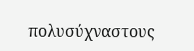πολυσύχναστους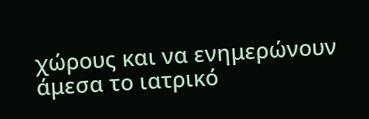χώρους και να ενημερώνουν άμεσα το ιατρικό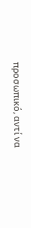προσωπικό, αντί να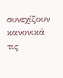συνεχίζουν κανονικά τις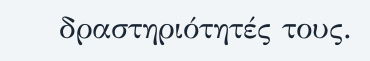δραστηριότητές τους.